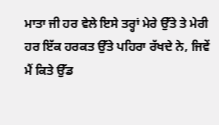ਮਾਤਾ ਜੀ ਹਰ ਵੇਲੇ ਇਸੇ ਤਰ੍ਹਾਂ ਮੇਰੇ ਉੱਤੇ ਤੇ ਮੇਰੀ ਹਰ ਇੱਕ ਹਰਕਤ ਉੱਤੇ ਪਹਿਰਾ ਰੱਖਦੇ ਨੇ, ਜਿਵੇਂ ਮੈਂ ਕਿਤੇ ਉੱਡ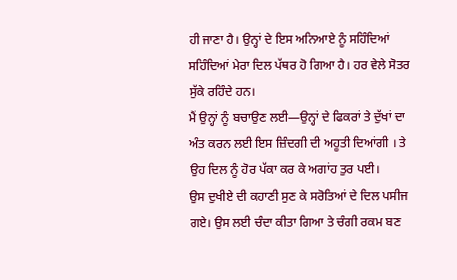ਹੀ ਜਾਣਾ ਹੈ। ਉਨ੍ਹਾਂ ਦੇ ਇਸ ਅਨਿਆਏ ਨੂੰ ਸਹਿੰਦਿਆਂ ਸਹਿੰਦਿਆਂ ਮੇਰਾ ਦਿਲ ਪੱਥਰ ਹੋ ਗਿਆ ਹੈ। ਹਰ ਵੇਲੇ ਸੋਤਰ ਸੁੱਕੇ ਰਹਿੰਦੇ ਹਨ।
ਮੈਂ ਉਨ੍ਹਾਂ ਨੂੰ ਬਚਾਉਣ ਲਈ—ਉਨ੍ਹਾਂ ਦੇ ਫਿਕਰਾਂ ਤੇ ਦੁੱਖਾਂ ਦਾ ਅੰਤ ਕਰਨ ਲਈ ਇਸ ਜ਼ਿੰਦਗੀ ਦੀ ਅਹੂਤੀ ਦਿਆਂਗੀ । ਤੇ ਉਹ ਦਿਲ ਨੂੰ ਹੋਰ ਪੱਕਾ ਕਰ ਕੇ ਅਗਾਂਹ ਤੁਰ ਪਈ।
ਉਸ ਦੁਖੀਏ ਦੀ ਕਹਾਣੀ ਸੁਣ ਕੇ ਸਰੋਤਿਆਂ ਦੇ ਦਿਲ ਪਸੀਜ ਗਏ। ਉਸ ਲਈ ਚੰਦਾ ਕੀਤਾ ਗਿਆ ਤੇ ਚੰਗੀ ਰਕਮ ਬਣ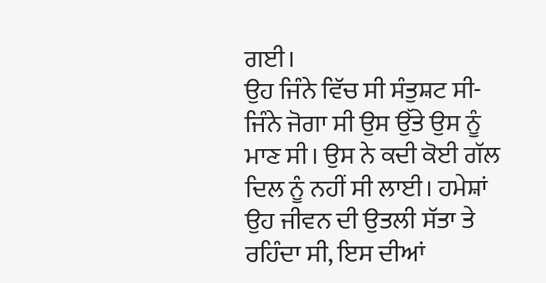ਗਈ।
ਉਹ ਜਿੰਨੇ ਵਿੱਚ ਸੀ ਸੰਤੁਸ਼ਟ ਸੀ- ਜਿੰਨੇ ਜੋਗਾ ਸੀ ਉਸ ਉੱਤੇ ਉਸ ਨੂੰ ਮਾਣ ਸੀ। ਉਸ ਨੇ ਕਦੀ ਕੋਈ ਗੱਲ ਦਿਲ ਨੂੰ ਨਹੀਂ ਸੀ ਲਾਈ। ਹਮੇਸ਼ਾਂ ਉਹ ਜੀਵਨ ਦੀ ਉਤਲੀ ਸੱਤਾ ਤੇ ਰਹਿੰਦਾ ਸੀ, ਇਸ ਦੀਆਂ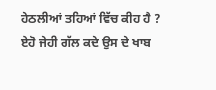ਹੇਠਲੀਆਂ ਤਹਿਆਂ ਵਿੱਚ ਕੀਹ ਹੈ ? ਏਹੋ ਜੇਹੀ ਗੱਲ ਕਦੇ ਉਸ ਦੇ ਖਾਬ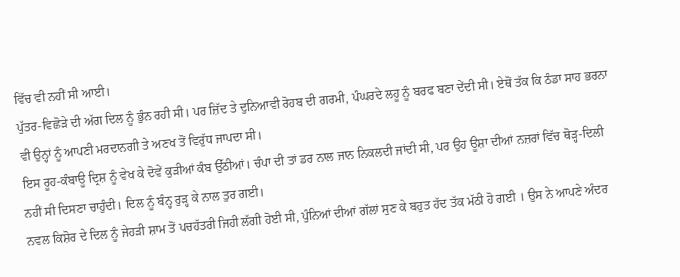ਵਿੱਚ ਵੀ ਨਹੀਂ ਸੀ ਆਈ।
ਪੁੱਤਰ-ਵਿਛੋੜੇ ਦੀ ਅੱਗ ਦਿਲ ਨੂੰ ਭੁੰਨ ਰਹੀ ਸੀ। ਪਰ ਜ਼ਿੱਦ ਤੇ ਦੁਨਿਆਵੀ ਰੋਹਬ ਦੀ ਗਰਮੀ, ਪੰਘਰਦੇ ਲਹੂ ਨੂੰ ਬਰਫ ਬਣਾ ਦੇਂਦੀ ਸੀ। ਏਥੋਂ ਤੱਕ ਕਿ ਠੰਡਾ ਸਾਹ ਭਰਨਾ ਵੀ ਉਨ੍ਹਾਂ ਨੂੰ ਆਪਣੀ ਮਰਦਾਨਗੀ ਤੇ ਅਣਖ ਤੋਂ ਵਿਰੁੱਧ ਜਾਪਦਾ ਸੀ।
ਇਸ ਰੂਹ-ਕੰਬਾਊ ਦ੍ਰਿਸ਼ ਨੂੰ ਵੇਖ ਕੇ ਦੋਵੇਂ ਕੁੜੀਆਂ ਕੰਬ ਉੱਠੀਆਂ। ਚੰਪਾ ਦੀ ਤਾਂ ਡਰ ਨਾਲ ਜਾਨ ਨਿਕਲਦੀ ਜਾਂਦੀ ਸੀ, ਪਰ ਉਹ ਊਸ਼ਾ ਦੀਆਂ ਨਜ਼ਰਾਂ ਵਿੱਚ ਥੋੜ੍ਹ-ਦਿਲੀ ਨਹੀਂ ਸੀ ਦਿਸਣਾ ਚਾਹੁੰਦੀ। ਦਿਲ ਨੂੰ ਬੰਨ੍ਹ ਰੁੜ੍ਹ ਕੇ ਨਾਲ ਤੁਰ ਗਈ।
ਨਵਲ ਕਿਸ਼ੋਰ ਦੇ ਦਿਲ ਨੂੰ ਜੇਹੜੀ ਸ਼ਾਮ ਤੋਂ ਪਚਹੱਤਰੀ ਜਿਹੀ ਲੱਗੀ ਹੋਈ ਸੀ, ਪੁੰਨਿਆਂ ਦੀਆਂ ਗੱਲਾਂ ਸੁਣ ਕੇ ਬਹੁਤ ਹੱਦ ਤੱਕ ਮੱਠੀ ਹੋ ਗਈ । ਉਸ ਨੇ ਆਪਣੇ ਅੰਦਰ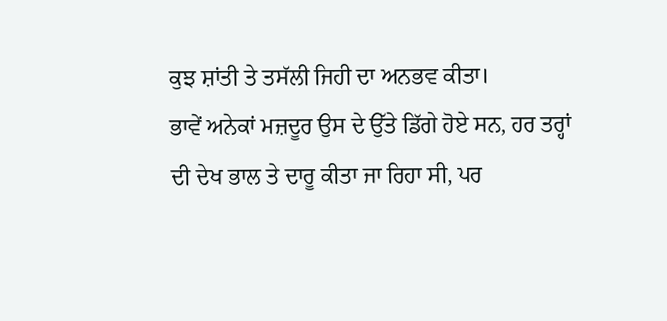ਕੁਝ ਸ਼ਾਂਤੀ ਤੇ ਤਸੱਲੀ ਜਿਹੀ ਦਾ ਅਨਭਵ ਕੀਤਾ।
ਭਾਵੇਂ ਅਨੇਕਾਂ ਮਜ਼ਦੂਰ ਉਸ ਦੇ ਉੱਤੇ ਡਿੱਗੇ ਹੋਏ ਸਨ, ਹਰ ਤਰ੍ਹਾਂ ਦੀ ਦੇਖ ਭਾਲ ਤੇ ਦਾਰੂ ਕੀਤਾ ਜਾ ਰਿਹਾ ਸੀ, ਪਰ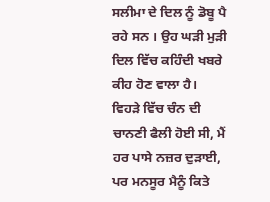ਸਲੀਮਾ ਦੇ ਦਿਲ ਨੂੰ ਡੋਬੂ ਪੈ ਰਹੇ ਸਨ । ਉਹ ਘੜੀ ਮੁੜੀ ਦਿਲ ਵਿੱਚ ਕਹਿੰਦੀ ਖਬਰੇ ਕੀਹ ਹੋਣ ਵਾਲਾ ਹੈ।
ਵਿਹੜੇ ਵਿੱਚ ਚੰਨ ਦੀ ਚਾਨਣੀ ਫੈਲੀ ਹੋਈ ਸੀ, ਮੈਂ ਹਰ ਪਾਸੇ ਨਜ਼ਰ ਦੁੜਾਈ, ਪਰ ਮਨਸੂਰ ਮੈਨੂੰ ਕਿਤੇ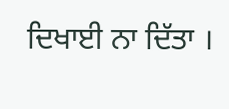ਦਿਖਾਈ ਨਾ ਦਿੱਤਾ ।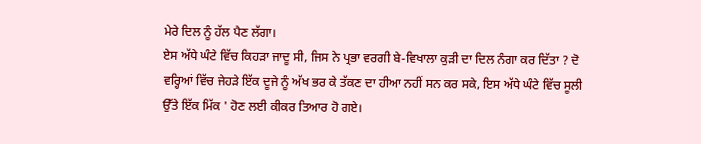ਮੇਰੇ ਦਿਲ ਨੂੰ ਹੱਲ ਪੈਣ ਲੱਗਾ।
ਏਸ ਅੱਧੇ ਘੰਟੇ ਵਿੱਚ ਕਿਹੜਾ ਜਾਦੂ ਸੀ, ਜਿਸ ਨੇ ਪ੍ਰਭਾ ਵਰਗੀ ਬੇ-ਵਿਖਾਲਾ ਕੁੜੀ ਦਾ ਦਿਲ ਨੰਗਾ ਕਰ ਦਿੱਤਾ ? ਦੋ ਵਰ੍ਹਿਆਂ ਵਿੱਚ ਜੇਹੜੇ ਇੱਕ ਦੂਜੇ ਨੂੰ ਅੱਖ ਭਰ ਕੇ ਤੱਕਣ ਦਾ ਹੀਆ ਨਹੀਂ ਸਨ ਕਰ ਸਕੇ, ਇਸ ਅੱਧੇ ਘੰਟੇ ਵਿੱਚ ਸੂਲੀ ਉੱਤੇ ਇੱਕ ਮਿੱਕ ' ਹੋਣ ਲਈ ਕੀਕਰ ਤਿਆਰ ਹੋ ਗਏ।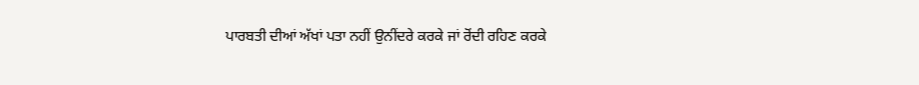ਪਾਰਬਤੀ ਦੀਆਂ ਅੱਖਾਂ ਪਤਾ ਨਹੀਂ ਉਨੀਂਦਰੇ ਕਰਕੇ ਜਾਂ ਰੋਂਦੀ ਰਹਿਣ ਕਰਕੇ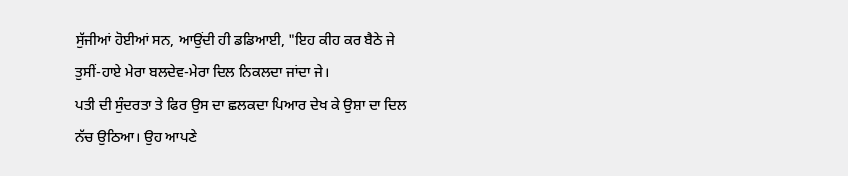ਸੁੱਜੀਆਂ ਹੋਈਆਂ ਸਨ, ਆਉਂਦੀ ਹੀ ਡਡਿਆਈ, "ਇਹ ਕੀਹ ਕਰ ਬੈਠੇ ਜੇ ਤੁਸੀਂ-ਹਾਏ ਮੇਰਾ ਬਲਦੇਵ-ਮੇਰਾ ਦਿਲ ਨਿਕਲਦਾ ਜਾਂਦਾ ਜੇ।
ਪਤੀ ਦੀ ਸੁੰਦਰਤਾ ਤੇ ਫਿਰ ਉਸ ਦਾ ਛਲਕਦਾ ਪਿਆਰ ਦੇਖ ਕੇ ਉਸ਼ਾ ਦਾ ਦਿਲ ਨੱਚ ਉਠਿਆ। ਉਹ ਆਪਣੇ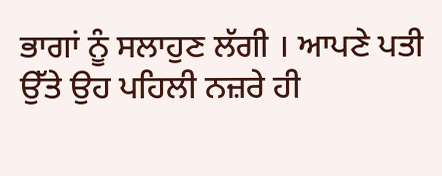ਭਾਗਾਂ ਨੂੰ ਸਲਾਹੁਣ ਲੱਗੀ । ਆਪਣੇ ਪਤੀ ਉੱਤੇ ਉਹ ਪਹਿਲੀ ਨਜ਼ਰੇ ਹੀ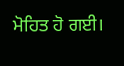ਮੋਹਿਤ ਹੋ ਗਈ।